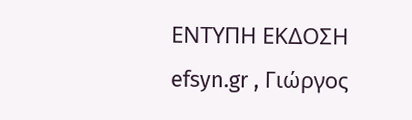ΕΝΤΥΠΗ ΕΚΔΟΣΗ efsyn.gr , Γιώργος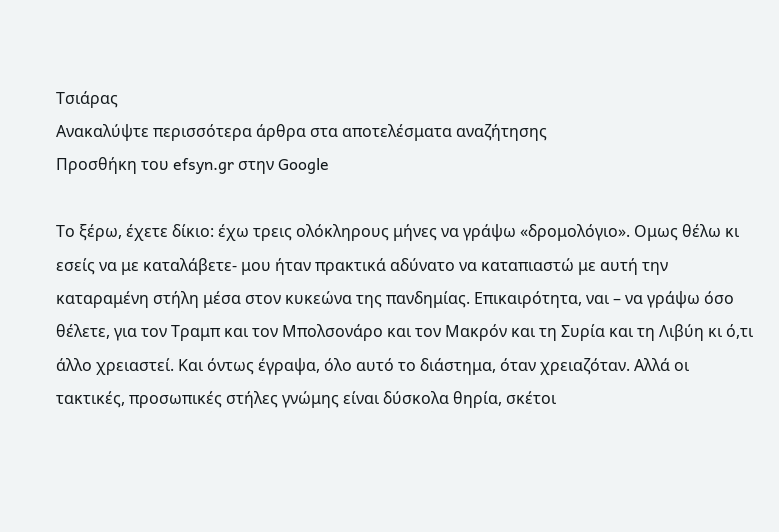Τσιάρας
Ανακαλύψτε περισσότερα άρθρα στα αποτελέσματα αναζήτησης
Προσθήκη του efsyn.gr στην Google

Το ξέρω, έχετε δίκιο: έχω τρεις ολόκληρους μήνες να γράψω «δρομολόγιο». Ομως θέλω κι εσείς να με καταλάβετε- μου ήταν πρακτικά αδύνατο να καταπιαστώ με αυτή την καταραμένη στήλη μέσα στον κυκεώνα της πανδημίας. Επικαιρότητα, ναι – να γράψω όσο θέλετε, για τον Τραμπ και τον Μπολσονάρο και τον Μακρόν και τη Συρία και τη Λιβύη κι ό,τι άλλο χρειαστεί. Και όντως έγραψα, όλο αυτό το διάστημα, όταν χρειαζόταν. Αλλά οι τακτικές, προσωπικές στήλες γνώμης είναι δύσκολα θηρία, σκέτοι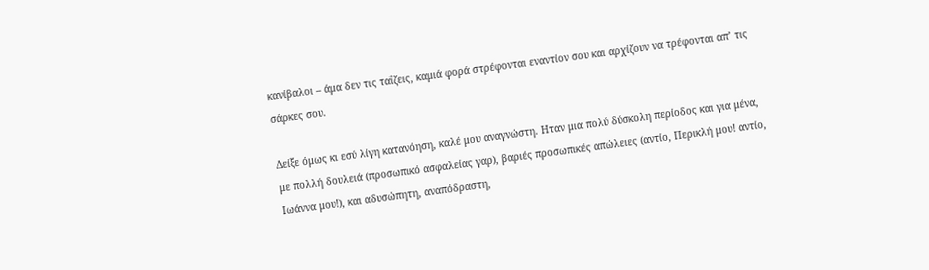κανίβαλοι – άμα δεν τις ταΐζεις, καμιά φορά στρέφονται εναντίον σου και αρχίζουν να τρέφονται απ’ τις σάρκες σου.

Δείξε όμως κι εσύ λίγη κατανόηση, καλέ μου αναγνώστη. Ηταν μια πολύ δύσκολη περίοδος και για μένα, με πολλή δουλειά (προσωπικό ασφαλείας γαρ), βαριές προσωπικές απώλειες (αντίο, Περικλή μου! αντίο, Ιωάννα μου!), και αδυσώπητη, αναπόδραστη,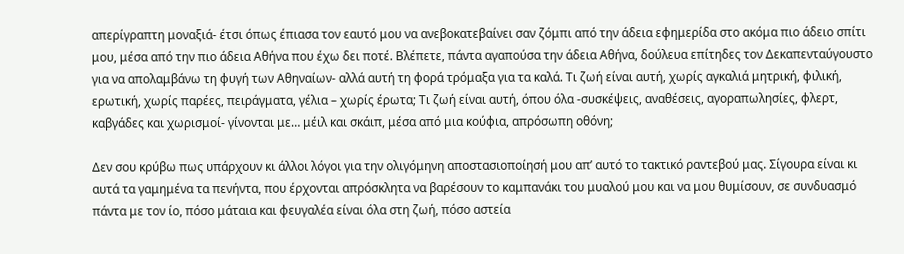απερίγραπτη μοναξιά- έτσι όπως έπιασα τον εαυτό μου να ανεβοκατεβαίνει σαν ζόμπι από την άδεια εφημερίδα στο ακόμα πιο άδειο σπίτι μου, μέσα από την πιο άδεια Αθήνα που έχω δει ποτέ. Βλέπετε, πάντα αγαπούσα την άδεια Αθήνα, δούλευα επίτηδες τον Δεκαπενταύγουστο για να απολαμβάνω τη φυγή των Αθηναίων- αλλά αυτή τη φορά τρόμαξα για τα καλά. Τι ζωή είναι αυτή, χωρίς αγκαλιά μητρική, φιλική, ερωτική, χωρίς παρέες, πειράγματα, γέλια – χωρίς έρωτα; Τι ζωή είναι αυτή, όπου όλα -συσκέψεις, αναθέσεις, αγοραπωλησίες, φλερτ, καβγάδες και χωρισμοί- γίνονται με… μέιλ και σκάιπ, μέσα από μια κούφια, απρόσωπη οθόνη;

Δεν σου κρύβω πως υπάρχουν κι άλλοι λόγοι για την ολιγόμηνη αποστασιοποίησή μου απ’ αυτό το τακτικό ραντεβού μας. Σίγουρα είναι κι αυτά τα γαμημένα τα πενήντα, που έρχονται απρόσκλητα να βαρέσουν το καμπανάκι του μυαλού μου και να μου θυμίσουν, σε συνδυασμό πάντα με τον ίο, πόσο μάταια και φευγαλέα είναι όλα στη ζωή, πόσο αστεία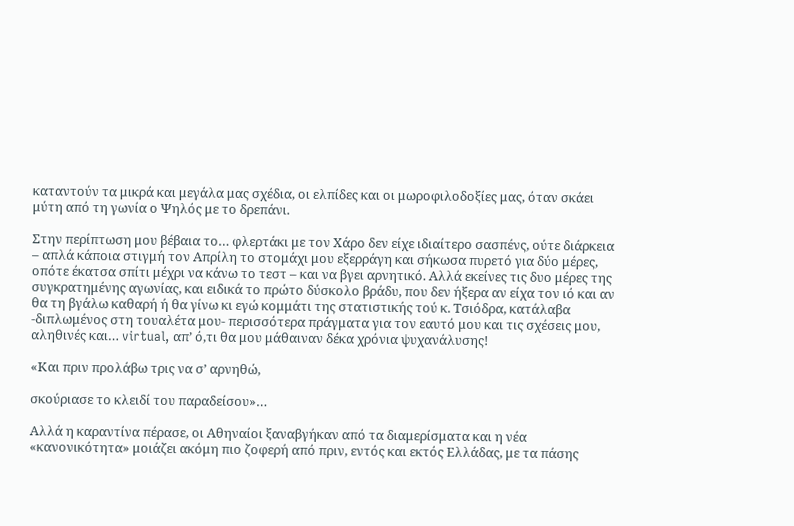καταντούν τα μικρά και μεγάλα μας σχέδια, οι ελπίδες και οι μωροφιλοδοξίες μας, όταν σκάει μύτη από τη γωνία ο Ψηλός με το δρεπάνι.

Στην περίπτωση μου βέβαια το… φλερτάκι με τον Χάρο δεν είχε ιδιαίτερο σασπένς, ούτε διάρκεια – απλά κάποια στιγμή τον Απρίλη το στομάχι μου εξερράγη και σήκωσα πυρετό για δύο μέρες, οπότε έκατσα σπίτι μέχρι να κάνω το τεστ – και να βγει αρνητικό. Αλλά εκείνες τις δυο μέρες της συγκρατημένης αγωνίας, και ειδικά το πρώτο δύσκολο βράδυ, που δεν ήξερα αν είχα τον ιό και αν θα τη βγάλω καθαρή ή θα γίνω κι εγώ κομμάτι της στατιστικής τού κ. Τσιόδρα, κατάλαβα -διπλωμένος στη τουαλέτα μου- περισσότερα πράγματα για τον εαυτό μου και τις σχέσεις μου, αληθινές και… virtual, απ’ ό,τι θα μου μάθαιναν δέκα χρόνια ψυχανάλυσης!

«Και πριν προλάβω τρις να σ’ αρνηθώ,

σκούριασε το κλειδί του παραδείσου»…

Αλλά η καραντίνα πέρασε, οι Αθηναίοι ξαναβγήκαν από τα διαμερίσματα και η νέα «κανονικότητα» μοιάζει ακόμη πιο ζοφερή από πριν, εντός και εκτός Ελλάδας, με τα πάσης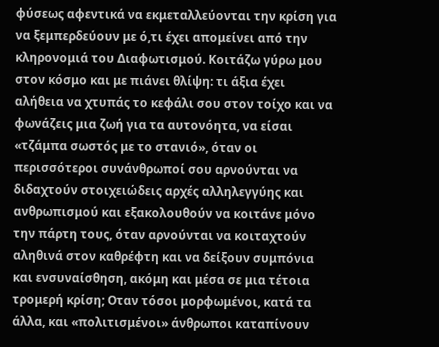φύσεως αφεντικά να εκμεταλλεύονται την κρίση για να ξεμπερδεύουν με ό,τι έχει απομείνει από την κληρονομιά του Διαφωτισμού. Κοιτάζω γύρω μου στον κόσμο και με πιάνει θλίψη: τι άξια έχει αλήθεια να χτυπάς το κεφάλι σου στον τοίχο και να φωνάζεις μια ζωή για τα αυτονόητα, να είσαι «τζάμπα σωστός με το στανιό», όταν οι περισσότεροι συνάνθρωποί σου αρνούνται να διδαχτούν στοιχειώδεις αρχές αλληλεγγύης και ανθρωπισμού και εξακολουθούν να κοιτάνε μόνο την πάρτη τους, όταν αρνούνται να κοιταχτούν αληθινά στον καθρέφτη και να δείξουν συμπόνια και ενσυναίσθηση, ακόμη και μέσα σε μια τέτοια τρομερή κρίση; Οταν τόσοι μορφωμένοι, κατά τα άλλα, και «πολιτισμένοι» άνθρωποι καταπίνουν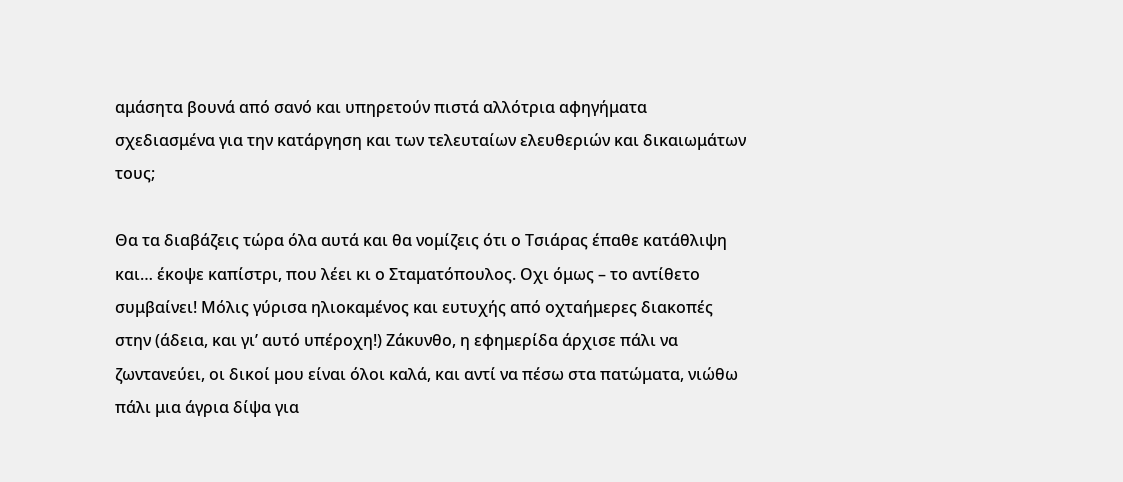αμάσητα βουνά από σανό και υπηρετούν πιστά αλλότρια αφηγήματα σχεδιασμένα για την κατάργηση και των τελευταίων ελευθεριών και δικαιωμάτων τους;

Θα τα διαβάζεις τώρα όλα αυτά και θα νομίζεις ότι ο Τσιάρας έπαθε κατάθλιψη και… έκοψε καπίστρι, που λέει κι ο Σταματόπουλος. Οχι όμως – το αντίθετο συμβαίνει! Μόλις γύρισα ηλιοκαμένος και ευτυχής από οχταήμερες διακοπές στην (άδεια, και γι’ αυτό υπέροχη!) Ζάκυνθο, η εφημερίδα άρχισε πάλι να ζωντανεύει, οι δικοί μου είναι όλοι καλά, και αντί να πέσω στα πατώματα, νιώθω πάλι μια άγρια δίψα για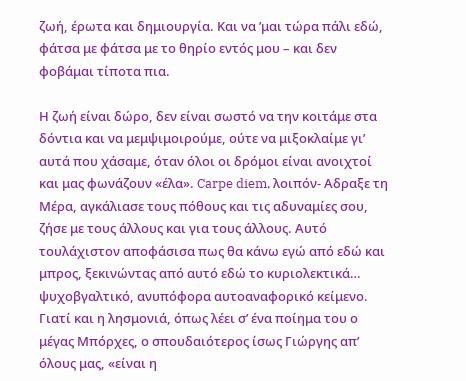ζωή, έρωτα και δημιουργία. Και να ’μαι τώρα πάλι εδώ, φάτσα με φάτσα με το θηρίο εντός μου – και δεν φοβάμαι τίποτα πια.

Η ζωή είναι δώρο, δεν είναι σωστό να την κοιτάμε στα δόντια και να μεμψιμοιρούμε, ούτε να μιξοκλαίμε γι’ αυτά που χάσαμε, όταν όλοι οι δρόμοι είναι ανοιχτοί και μας φωνάζουν «έλα». Carpe diem, λοιπόν- Αδραξε τη Μέρα, αγκάλιασε τους πόθους και τις αδυναμίες σου, ζήσε με τους άλλους και για τους άλλους. Αυτό τουλάχιστον αποφάσισα πως θα κάνω εγώ από εδώ και μπρος, ξεκινώντας από αυτό εδώ το κυριολεκτικά… ψυχοβγαλτικό, ανυπόφορα αυτοαναφορικό κείμενο. Γιατί και η λησμονιά, όπως λέει σ’ ένα ποίημα του ο μέγας Μπόρχες, ο σπουδαιότερος ίσως Γιώργης απ’ όλους μας, «είναι η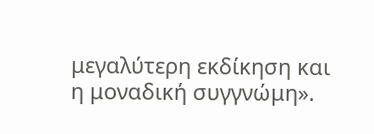μεγαλύτερη εκδίκηση και η μοναδική συγγνώμη».